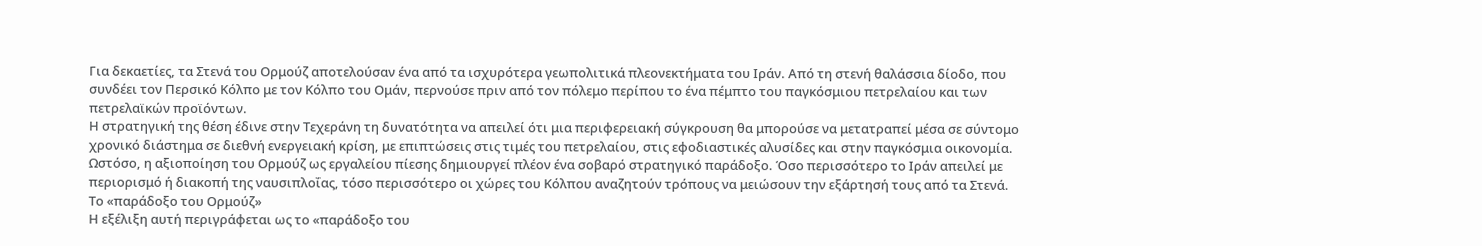Για δεκαετίες, τα Στενά του Ορμούζ αποτελούσαν ένα από τα ισχυρότερα γεωπολιτικά πλεονεκτήματα του Ιράν. Από τη στενή θαλάσσια δίοδο, που συνδέει τον Περσικό Κόλπο με τον Κόλπο του Ομάν, περνούσε πριν από τον πόλεμο περίπου το ένα πέμπτο του παγκόσμιου πετρελαίου και των πετρελαϊκών προϊόντων.
Η στρατηγική της θέση έδινε στην Τεχεράνη τη δυνατότητα να απειλεί ότι μια περιφερειακή σύγκρουση θα μπορούσε να μετατραπεί μέσα σε σύντομο χρονικό διάστημα σε διεθνή ενεργειακή κρίση, με επιπτώσεις στις τιμές του πετρελαίου, στις εφοδιαστικές αλυσίδες και στην παγκόσμια οικονομία.
Ωστόσο, η αξιοποίηση του Ορμούζ ως εργαλείου πίεσης δημιουργεί πλέον ένα σοβαρό στρατηγικό παράδοξο. Όσο περισσότερο το Ιράν απειλεί με περιορισμό ή διακοπή της ναυσιπλοΐας, τόσο περισσότερο οι χώρες του Κόλπου αναζητούν τρόπους να μειώσουν την εξάρτησή τους από τα Στενά.
Το «παράδοξο του Ορμούζ»
Η εξέλιξη αυτή περιγράφεται ως το «παράδοξο του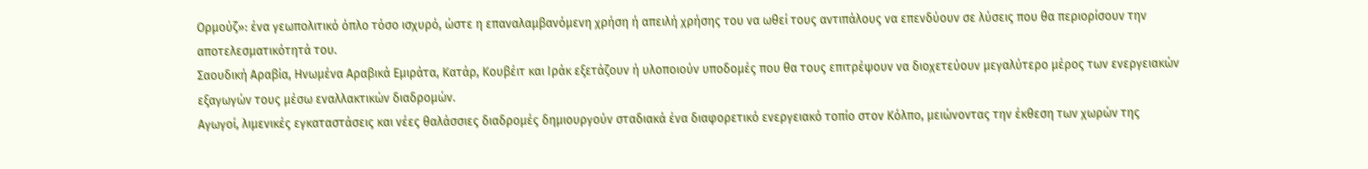Ορμούζ»: ένα γεωπολιτικό όπλο τόσο ισχυρό, ώστε η επαναλαμβανόμενη χρήση ή απειλή χρήσης του να ωθεί τους αντιπάλους να επενδύουν σε λύσεις που θα περιορίσουν την αποτελεσματικότητά του.
Σαουδική Αραβία, Ηνωμένα Αραβικά Εμιράτα, Κατάρ, Κουβέιτ και Ιράκ εξετάζουν ή υλοποιούν υποδομές που θα τους επιτρέψουν να διοχετεύουν μεγαλύτερο μέρος των ενεργειακών εξαγωγών τους μέσω εναλλακτικών διαδρομών.
Αγωγοί, λιμενικές εγκαταστάσεις και νέες θαλάσσιες διαδρομές δημιουργούν σταδιακά ένα διαφορετικό ενεργειακό τοπίο στον Κόλπο, μειώνοντας την έκθεση των χωρών της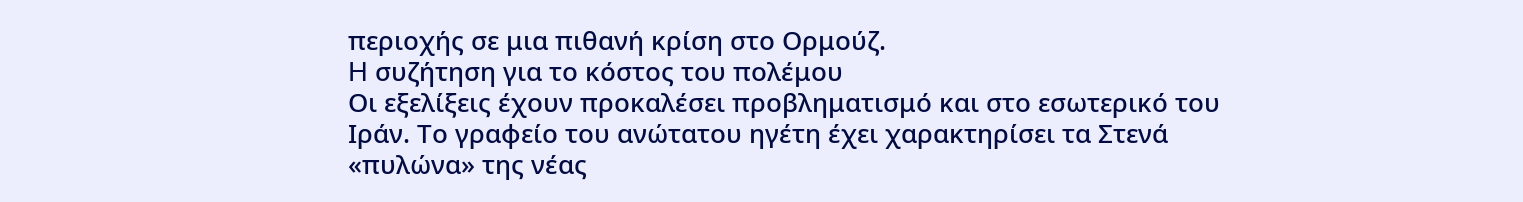περιοχής σε μια πιθανή κρίση στο Ορμούζ.
H συζήτηση για το κόστος του πολέμου
Οι εξελίξεις έχουν προκαλέσει προβληματισμό και στο εσωτερικό του Ιράν. Το γραφείο του ανώτατου ηγέτη έχει χαρακτηρίσει τα Στενά «πυλώνα» της νέας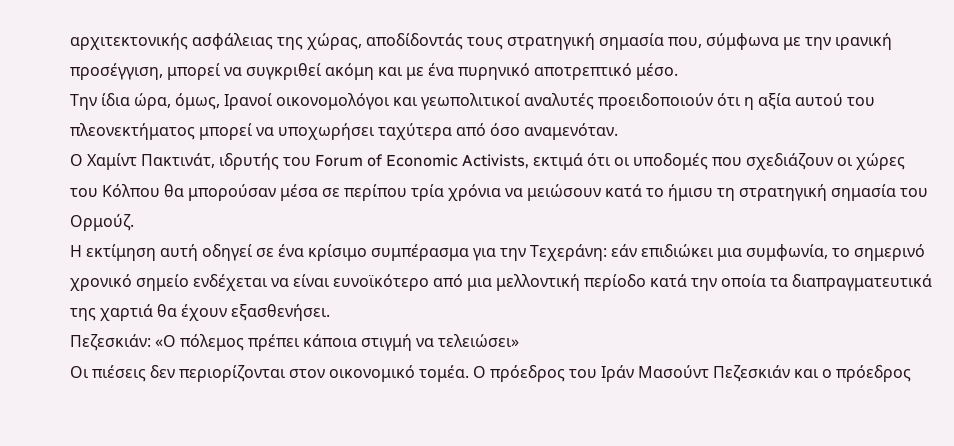αρχιτεκτονικής ασφάλειας της χώρας, αποδίδοντάς τους στρατηγική σημασία που, σύμφωνα με την ιρανική προσέγγιση, μπορεί να συγκριθεί ακόμη και με ένα πυρηνικό αποτρεπτικό μέσο.
Την ίδια ώρα, όμως, Ιρανοί οικονομολόγοι και γεωπολιτικοί αναλυτές προειδοποιούν ότι η αξία αυτού του πλεονεκτήματος μπορεί να υποχωρήσει ταχύτερα από όσο αναμενόταν.
Ο Χαμίντ Πακτινάτ, ιδρυτής του Forum of Economic Activists, εκτιμά ότι οι υποδομές που σχεδιάζουν οι χώρες του Κόλπου θα μπορούσαν μέσα σε περίπου τρία χρόνια να μειώσουν κατά το ήμισυ τη στρατηγική σημασία του Ορμούζ.
Η εκτίμηση αυτή οδηγεί σε ένα κρίσιμο συμπέρασμα για την Τεχεράνη: εάν επιδιώκει μια συμφωνία, το σημερινό χρονικό σημείο ενδέχεται να είναι ευνοϊκότερο από μια μελλοντική περίοδο κατά την οποία τα διαπραγματευτικά της χαρτιά θα έχουν εξασθενήσει.
Πεζεσκιάν: «Ο πόλεμος πρέπει κάποια στιγμή να τελειώσει»
Οι πιέσεις δεν περιορίζονται στον οικονομικό τομέα. Ο πρόεδρος του Ιράν Μασούντ Πεζεσκιάν και ο πρόεδρος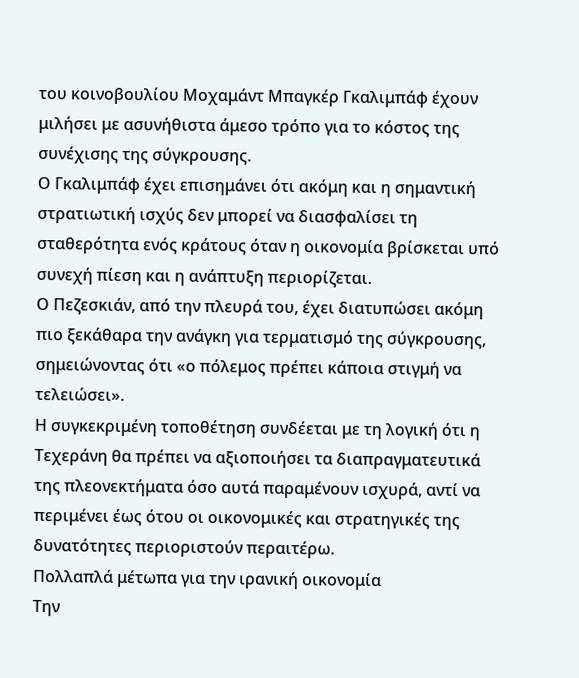του κοινοβουλίου Μοχαμάντ Μπαγκέρ Γκαλιμπάφ έχουν μιλήσει με ασυνήθιστα άμεσο τρόπο για το κόστος της συνέχισης της σύγκρουσης.
Ο Γκαλιμπάφ έχει επισημάνει ότι ακόμη και η σημαντική στρατιωτική ισχύς δεν μπορεί να διασφαλίσει τη σταθερότητα ενός κράτους όταν η οικονομία βρίσκεται υπό συνεχή πίεση και η ανάπτυξη περιορίζεται.
Ο Πεζεσκιάν, από την πλευρά του, έχει διατυπώσει ακόμη πιο ξεκάθαρα την ανάγκη για τερματισμό της σύγκρουσης, σημειώνοντας ότι «ο πόλεμος πρέπει κάποια στιγμή να τελειώσει».
Η συγκεκριμένη τοποθέτηση συνδέεται με τη λογική ότι η Τεχεράνη θα πρέπει να αξιοποιήσει τα διαπραγματευτικά της πλεονεκτήματα όσο αυτά παραμένουν ισχυρά, αντί να περιμένει έως ότου οι οικονομικές και στρατηγικές της δυνατότητες περιοριστούν περαιτέρω.
Πολλαπλά μέτωπα για την ιρανική οικονομία
Την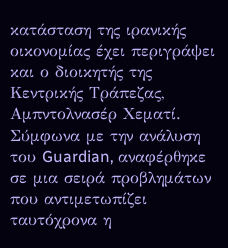κατάσταση της ιρανικής οικονομίας έχει περιγράψει και ο διοικητής της Κεντρικής Τράπεζας, Αμπντολνασέρ Χεματί.
Σύμφωνα με την ανάλυση του Guardian, αναφέρθηκε σε μια σειρά προβλημάτων που αντιμετωπίζει ταυτόχρονα η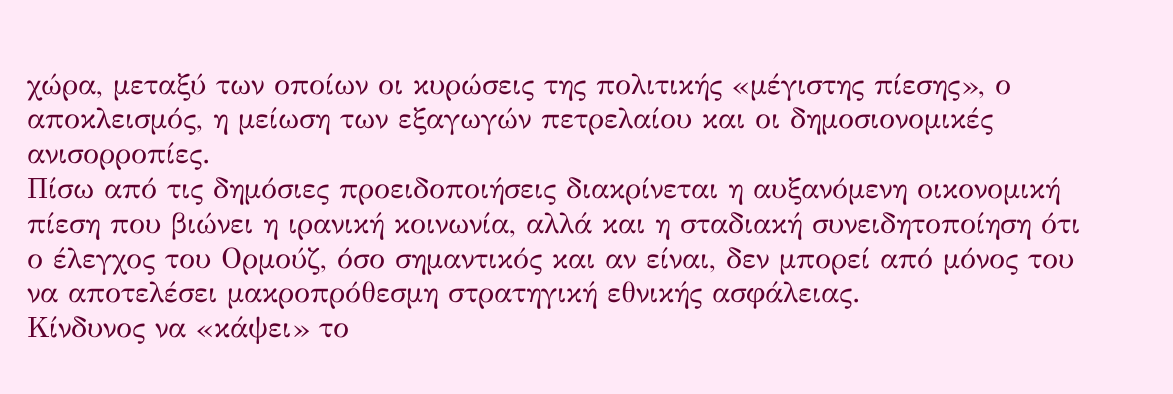χώρα, μεταξύ των οποίων οι κυρώσεις της πολιτικής «μέγιστης πίεσης», ο αποκλεισμός, η μείωση των εξαγωγών πετρελαίου και οι δημοσιονομικές ανισορροπίες.
Πίσω από τις δημόσιες προειδοποιήσεις διακρίνεται η αυξανόμενη οικονομική πίεση που βιώνει η ιρανική κοινωνία, αλλά και η σταδιακή συνειδητοποίηση ότι ο έλεγχος του Ορμούζ, όσο σημαντικός και αν είναι, δεν μπορεί από μόνος του να αποτελέσει μακροπρόθεσμη στρατηγική εθνικής ασφάλειας.
Κίνδυνος να «κάψει» το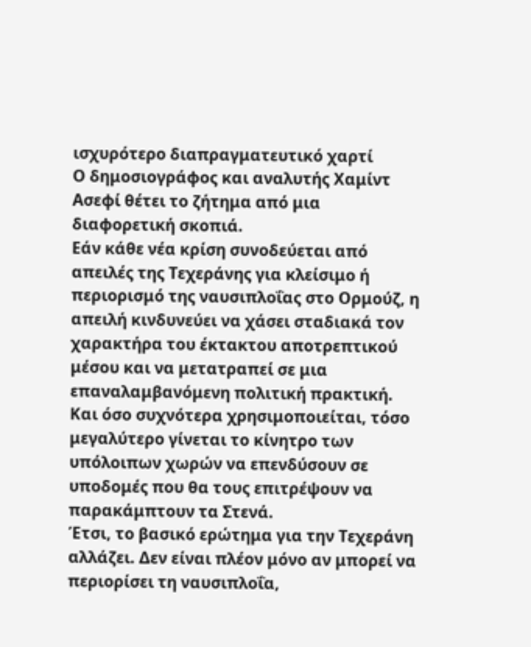ισχυρότερο διαπραγματευτικό χαρτί
Ο δημοσιογράφος και αναλυτής Χαμίντ Ασεφί θέτει το ζήτημα από μια διαφορετική σκοπιά.
Εάν κάθε νέα κρίση συνοδεύεται από απειλές της Τεχεράνης για κλείσιμο ή περιορισμό της ναυσιπλοΐας στο Ορμούζ, η απειλή κινδυνεύει να χάσει σταδιακά τον χαρακτήρα του έκτακτου αποτρεπτικού μέσου και να μετατραπεί σε μια επαναλαμβανόμενη πολιτική πρακτική.
Και όσο συχνότερα χρησιμοποιείται, τόσο μεγαλύτερο γίνεται το κίνητρο των υπόλοιπων χωρών να επενδύσουν σε υποδομές που θα τους επιτρέψουν να παρακάμπτουν τα Στενά.
Έτσι, το βασικό ερώτημα για την Τεχεράνη αλλάζει. Δεν είναι πλέον μόνο αν μπορεί να περιορίσει τη ναυσιπλοΐα,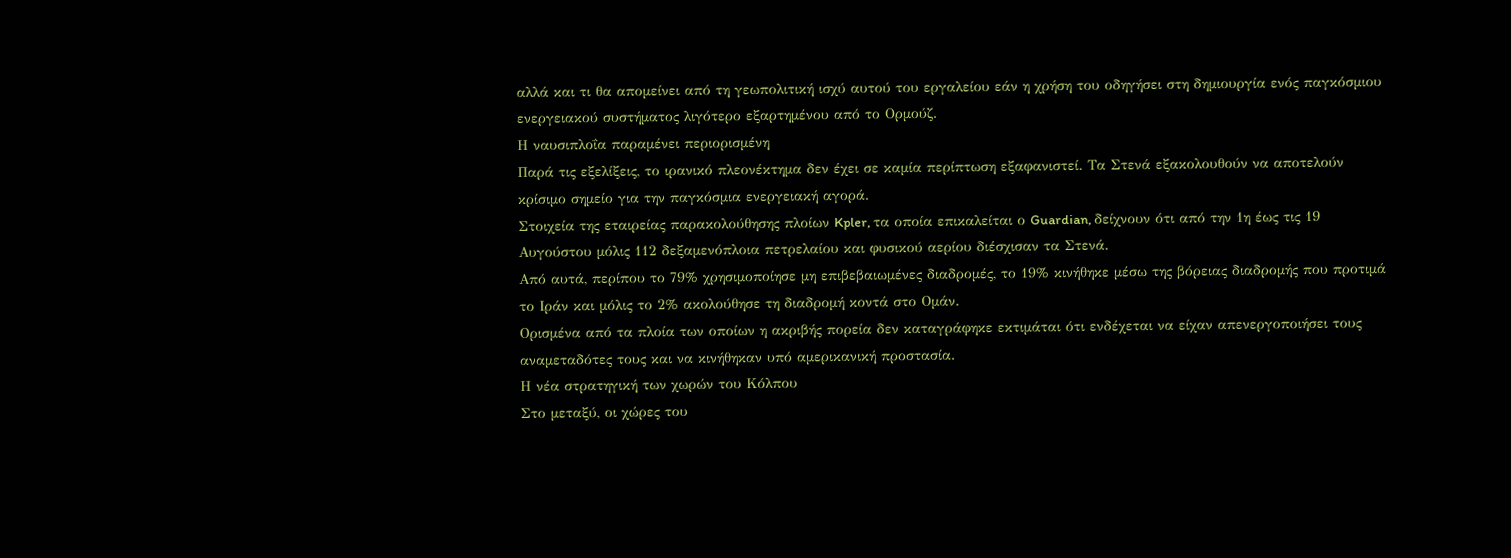αλλά και τι θα απομείνει από τη γεωπολιτική ισχύ αυτού του εργαλείου εάν η χρήση του οδηγήσει στη δημιουργία ενός παγκόσμιου ενεργειακού συστήματος λιγότερο εξαρτημένου από το Ορμούζ.
Η ναυσιπλοΐα παραμένει περιορισμένη
Παρά τις εξελίξεις, το ιρανικό πλεονέκτημα δεν έχει σε καμία περίπτωση εξαφανιστεί. Τα Στενά εξακολουθούν να αποτελούν κρίσιμο σημείο για την παγκόσμια ενεργειακή αγορά.
Στοιχεία της εταιρείας παρακολούθησης πλοίων Kpler, τα οποία επικαλείται ο Guardian, δείχνουν ότι από την 1η έως τις 19 Αυγούστου μόλις 112 δεξαμενόπλοια πετρελαίου και φυσικού αερίου διέσχισαν τα Στενά.
Από αυτά, περίπου το 79% χρησιμοποίησε μη επιβεβαιωμένες διαδρομές, το 19% κινήθηκε μέσω της βόρειας διαδρομής που προτιμά το Ιράν και μόλις το 2% ακολούθησε τη διαδρομή κοντά στο Ομάν.
Ορισμένα από τα πλοία των οποίων η ακριβής πορεία δεν καταγράφηκε εκτιμάται ότι ενδέχεται να είχαν απενεργοποιήσει τους αναμεταδότες τους και να κινήθηκαν υπό αμερικανική προστασία.
Η νέα στρατηγική των χωρών του Κόλπου
Στο μεταξύ, οι χώρες του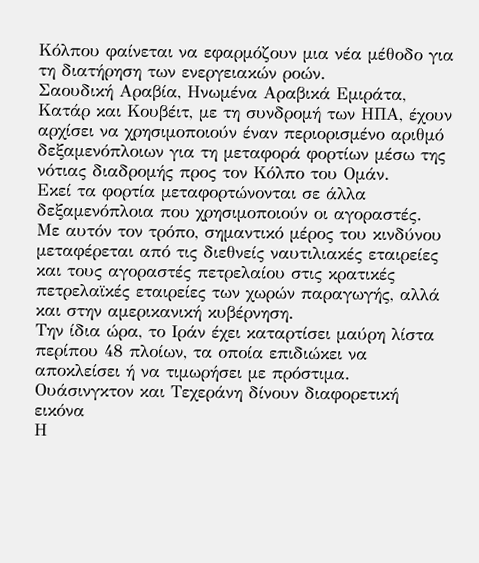Κόλπου φαίνεται να εφαρμόζουν μια νέα μέθοδο για τη διατήρηση των ενεργειακών ροών.
Σαουδική Αραβία, Ηνωμένα Αραβικά Εμιράτα, Κατάρ και Κουβέιτ, με τη συνδρομή των ΗΠΑ, έχουν αρχίσει να χρησιμοποιούν έναν περιορισμένο αριθμό δεξαμενόπλοιων για τη μεταφορά φορτίων μέσω της νότιας διαδρομής προς τον Κόλπο του Ομάν.
Εκεί τα φορτία μεταφορτώνονται σε άλλα δεξαμενόπλοια που χρησιμοποιούν οι αγοραστές.
Με αυτόν τον τρόπο, σημαντικό μέρος του κινδύνου μεταφέρεται από τις διεθνείς ναυτιλιακές εταιρείες και τους αγοραστές πετρελαίου στις κρατικές πετρελαϊκές εταιρείες των χωρών παραγωγής, αλλά και στην αμερικανική κυβέρνηση.
Την ίδια ώρα, το Ιράν έχει καταρτίσει μαύρη λίστα περίπου 48 πλοίων, τα οποία επιδιώκει να αποκλείσει ή να τιμωρήσει με πρόστιμα.
Ουάσινγκτον και Τεχεράνη δίνουν διαφορετική εικόνα
Η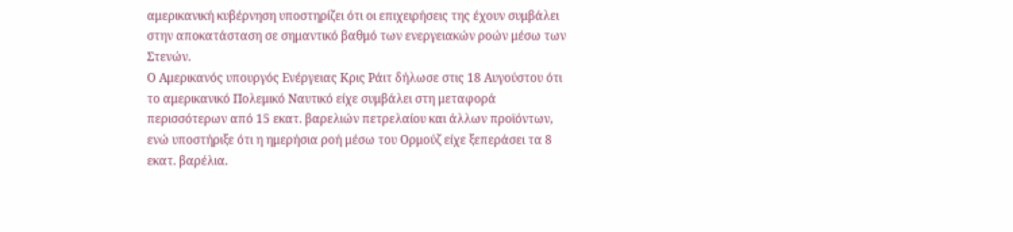αμερικανική κυβέρνηση υποστηρίζει ότι οι επιχειρήσεις της έχουν συμβάλει στην αποκατάσταση σε σημαντικό βαθμό των ενεργειακών ροών μέσω των Στενών.
Ο Αμερικανός υπουργός Ενέργειας Κρις Ράιτ δήλωσε στις 18 Αυγούστου ότι το αμερικανικό Πολεμικό Ναυτικό είχε συμβάλει στη μεταφορά περισσότερων από 15 εκατ. βαρελιών πετρελαίου και άλλων προϊόντων, ενώ υποστήριξε ότι η ημερήσια ροή μέσω του Ορμούζ είχε ξεπεράσει τα 8 εκατ. βαρέλια.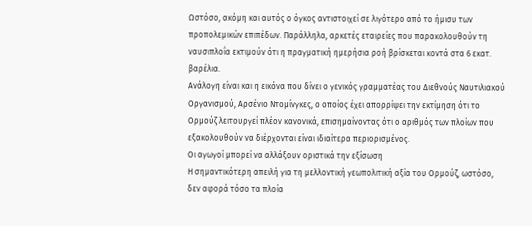Ωστόσο, ακόμη και αυτός ο όγκος αντιστοιχεί σε λιγότερο από το ήμισυ των προπολεμικών επιπέδων. Παράλληλα, αρκετές εταιρείες που παρακολουθούν τη ναυσιπλοΐα εκτιμούν ότι η πραγματική ημερήσια ροή βρίσκεται κοντά στα 6 εκατ. βαρέλια.
Ανάλογη είναι και η εικόνα που δίνει ο γενικός γραμματέας του Διεθνούς Ναυτιλιακού Οργανισμού, Αρσένιο Ντομίνγκες, ο οποίος έχει απορρίψει την εκτίμηση ότι το Ορμούζ λειτουργεί πλέον κανονικά, επισημαίνοντας ότι ο αριθμός των πλοίων που εξακολουθούν να διέρχονται είναι ιδιαίτερα περιορισμένος.
Οι αγωγοί μπορεί να αλλάξουν οριστικά την εξίσωση
Η σημαντικότερη απειλή για τη μελλοντική γεωπολιτική αξία του Ορμούζ, ωστόσο, δεν αφορά τόσο τα πλοία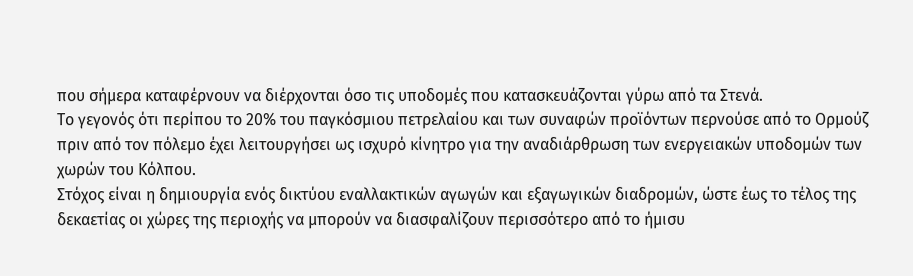που σήμερα καταφέρνουν να διέρχονται όσο τις υποδομές που κατασκευάζονται γύρω από τα Στενά.
Το γεγονός ότι περίπου το 20% του παγκόσμιου πετρελαίου και των συναφών προϊόντων περνούσε από το Ορμούζ πριν από τον πόλεμο έχει λειτουργήσει ως ισχυρό κίνητρο για την αναδιάρθρωση των ενεργειακών υποδομών των χωρών του Κόλπου.
Στόχος είναι η δημιουργία ενός δικτύου εναλλακτικών αγωγών και εξαγωγικών διαδρομών, ώστε έως το τέλος της δεκαετίας οι χώρες της περιοχής να μπορούν να διασφαλίζουν περισσότερο από το ήμισυ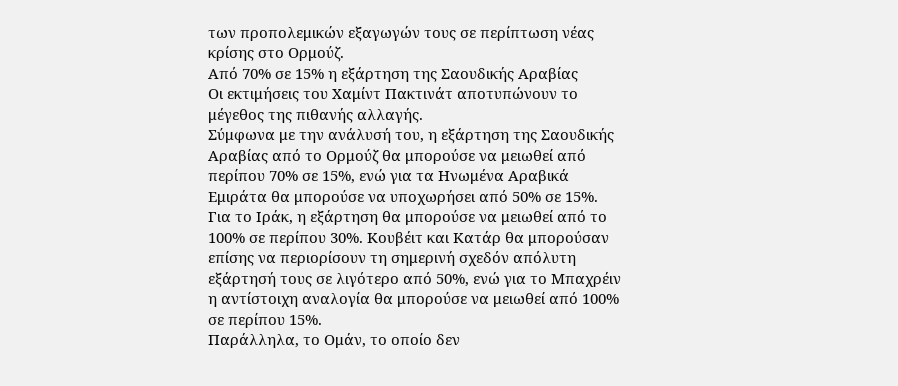των προπολεμικών εξαγωγών τους σε περίπτωση νέας κρίσης στο Ορμούζ.
Από 70% σε 15% η εξάρτηση της Σαουδικής Αραβίας
Οι εκτιμήσεις του Χαμίντ Πακτινάτ αποτυπώνουν το μέγεθος της πιθανής αλλαγής.
Σύμφωνα με την ανάλυσή του, η εξάρτηση της Σαουδικής Αραβίας από το Ορμούζ θα μπορούσε να μειωθεί από περίπου 70% σε 15%, ενώ για τα Ηνωμένα Αραβικά Εμιράτα θα μπορούσε να υποχωρήσει από 50% σε 15%.
Για το Ιράκ, η εξάρτηση θα μπορούσε να μειωθεί από το 100% σε περίπου 30%. Κουβέιτ και Κατάρ θα μπορούσαν επίσης να περιορίσουν τη σημερινή σχεδόν απόλυτη εξάρτησή τους σε λιγότερο από 50%, ενώ για το Μπαχρέιν η αντίστοιχη αναλογία θα μπορούσε να μειωθεί από 100% σε περίπου 15%.
Παράλληλα, το Ομάν, το οποίο δεν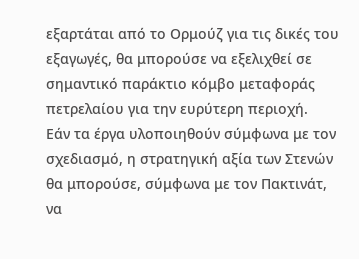εξαρτάται από το Ορμούζ για τις δικές του εξαγωγές, θα μπορούσε να εξελιχθεί σε σημαντικό παράκτιο κόμβο μεταφοράς πετρελαίου για την ευρύτερη περιοχή.
Εάν τα έργα υλοποιηθούν σύμφωνα με τον σχεδιασμό, η στρατηγική αξία των Στενών θα μπορούσε, σύμφωνα με τον Πακτινάτ, να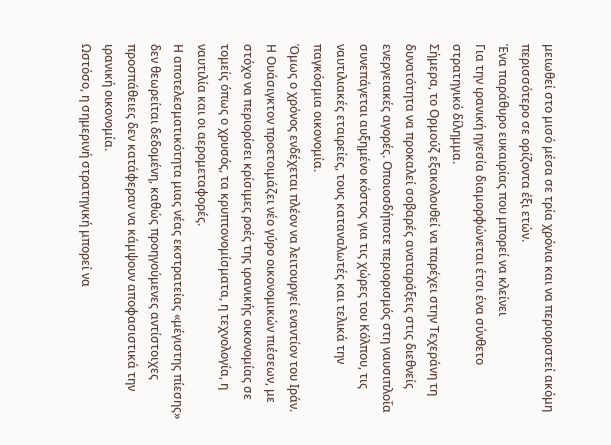μειωθεί στο μισό μέσα σε τρία χρόνια και να περιοριστεί ακόμη περισσότερο σε ορίζοντα έξι ετών.
Ένα παράθυρο ευκαιρίας που μπορεί να κλείνει
Για την ιρανική ηγεσία διαμορφώνεται έτσι ένα σύνθετο στρατηγικό δίλημμα.
Σήμερα, το Ορμούζ εξακολουθεί να παρέχει στην Τεχεράνη τη δυνατότητα να προκαλεί σοβαρές αναταράξεις στις διεθνείς ενεργειακές αγορές. Οποιοσδήποτε περιορισμός στη ναυσιπλοΐα συνεπάγεται αυξημένο κόστος για τις χώρες του Κόλπου, τις ναυτιλιακές εταιρείες, τους καταναλωτές και τελικά την παγκόσμια οικονομία.
Όμως ο χρόνος ενδέχεται πλέον να λειτουργεί εναντίον του Ιράν.
Η Ουάσιγκτον προετοιμάζει νέο γύρο οικονομικών πιέσεων, με στόχο να περιορίσει κρίσιμες ροές της ιρανικής οικονομίας σε τομείς όπως ο χρυσός, τα κρυπτονομίσματα, η τεχνολογία, η ναυτιλία και οι αερομεταφορές.
Η αποτελεσματικότητα μιας νέας εκστρατείας «μέγιστης πίεσης» δεν θεωρείται δεδομένη, καθώς προηγούμενες αντίστοιχες προσπάθειες δεν κατάφεραν να κάμψουν αποφασιστικά την ιρανική οικονομία.
Ωστόσο, η σημερινή στρατηγική μπορεί να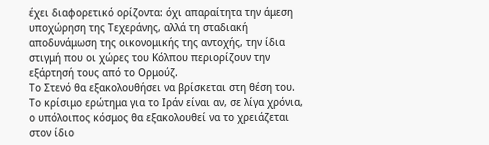έχει διαφορετικό ορίζοντα: όχι απαραίτητα την άμεση υποχώρηση της Τεχεράνης, αλλά τη σταδιακή αποδυνάμωση της οικονομικής της αντοχής, την ίδια στιγμή που οι χώρες του Κόλπου περιορίζουν την εξάρτησή τους από το Ορμούζ.
Το Στενό θα εξακολουθήσει να βρίσκεται στη θέση του. Το κρίσιμο ερώτημα για το Ιράν είναι αν, σε λίγα χρόνια, ο υπόλοιπος κόσμος θα εξακολουθεί να το χρειάζεται στον ίδιο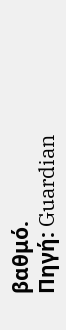βαθμό.
Πηγή: Guardian